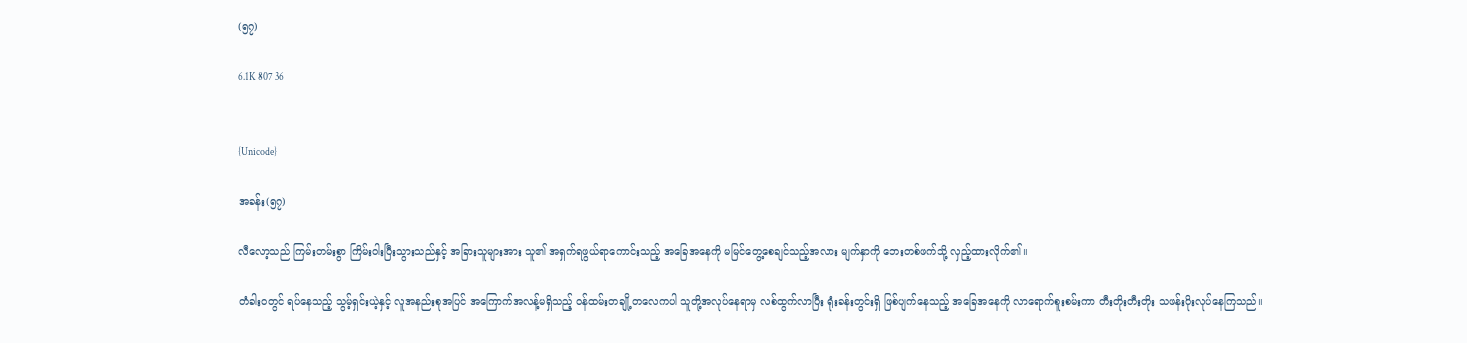(၅၇)

6.1K 807 36


{Unicode}

အခန်း(၅၇)

လီလော့သည် ကြမ်းတမ်းစွာ ကြိမ်းဝါးပြီးသွားသည်နှင့် အခြားသူများအား သူ၏ အရှက်ရဖွယ်ရာကောင်းသည့် အခြေအနေကို မမြင်တွေ့စေချင်သည့်အလား မျက်နှာကို ဘေးတစ်ဖက်သို့ လှည့်ထားလိုက်၏။

တံခါးဝတွင် ရပ်နေသည့် သွမ့်ရှင်းယဲ့နှင့် လူအနည်းစုအပြင် အကြောက်အလန့်မရှိသည့် ၀န်ထမ်းတချို့တလေကပါ သူတို့အလုပ်နေရာမှ လစ်ထွက်လာပြီး ရုံးခန်းတွင်းရှိ ဖြစ်ပျက်နေသည့် အခြေအနေကို လာရောက်စူးစမ်းကာ တီးတိုးတီးတိုး သဖန်းပိုးလုပ်နေကြသည်။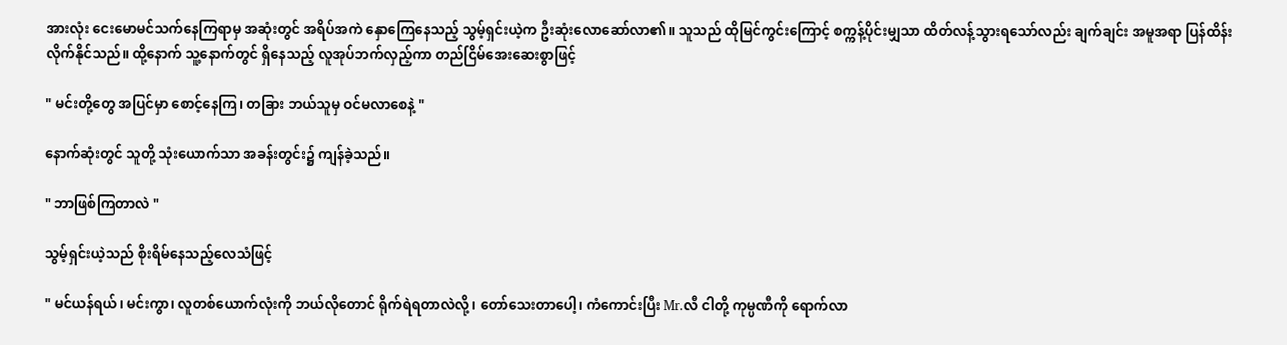အားလုံး ငေးမောမင်သက်နေကြရာမှ အဆုံးတွင် အရိပ်အကဲ နှောကြေနေသည့် သွမ့်ရှင်းယဲ့က ဦးဆုံးလောဆော်လာ၏။ သူသည် ထိုမြင်ကွင်းကြောင့် စက္ကန့်ပိုင်းမျှသာ ထိတ်လန့်သွားရသော်လည်း ချက်ချင်း အမူအရာ ပြန်ထိန်းလိုက်နိုင်သည်။ ထို့နောက် သူ့နောက်တွင် ရှိနေသည့် လူအုပ်ဘက်လှည့်ကာ တည်ငြိမ်အေးဆေးစွာဖြင့်

" မင်းတို့တွေ အပြင်မှာ စောင့်နေကြ၊ တခြား ဘယ်သူမှ ဝင်မလာစေနဲ့ "

နောက်ဆုံးတွင် သူတို့ သုံးယောက်သာ အခန်းတွင်း၌ ကျန်ခဲ့သည်။

" ဘာဖြစ်ကြတာလဲ "

သွမ့်ရှင်းယဲ့သည် စိုးရိမ်နေသည့်လေသံဖြင့်

" မင်ယန်ရယ်၊ မင်းကွာ၊ လူတစ်ယောက်လုံးကို ဘယ်လိုတောင် ရိုက်ရဲရတာလဲလို့၊ တော်သေးတာပေါ့၊ ကံကောင်းပြီး Mr.လီ ငါတို့ ကုမ္ပဏီကို ရောက်လာ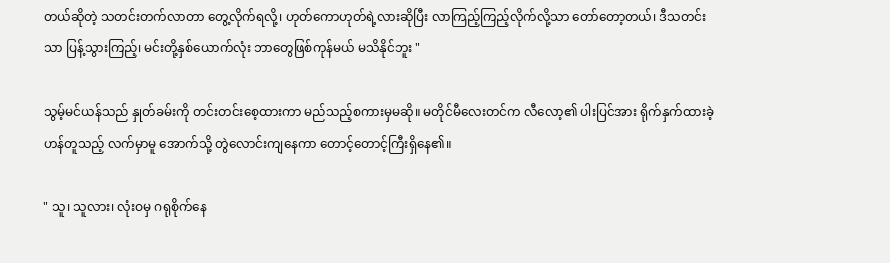တယ်ဆိုတဲ့ သတင်းတက်လာတာ တွေ့လိုက်ရလို့၊ ဟုတ်ကောဟုတ်ရဲ့လားဆိုပြီး လာကြည့်ကြည့်လိုက်လို့သာ တော်တော့တယ်၊ ဒီသတင်းသာ ပြန့်သွားကြည့်၊ မင်းတို့နှစ်ယောက်လုံး ဘာတွေဖြစ်ကုန်မယ် မသိနိုင်ဘူး "

သွမ့်မင်ယန်သည် နှုတ်ခမ်းကို တင်းတင်းစေ့ထားကာ မည်သည့်စကားမှမဆို။ မတိုင်မီလေးတင်က လီလော့၏ ပါးပြင်အား ရိုက်နှက်ထားခဲ့ဟန်တူသည့် လက်မှာမူ အောက်သို့ တွဲလောင်းကျနေကာ တောင့်တောင့်ကြီးရှိနေ၏။

" သူ၊ သူလား၊ လုံးဝမှ ဂရုစိုက်နေ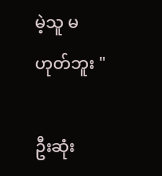မဲ့သူ မဟုတ်ဘူး "

ဦးဆုံး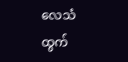လေသံထွက်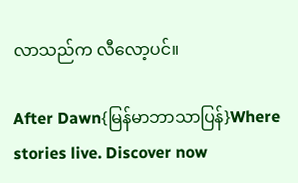လာသည်က လီလော့ပင်။

After Dawn{မြန်မာဘာသာပြန်}Where stories live. Discover now